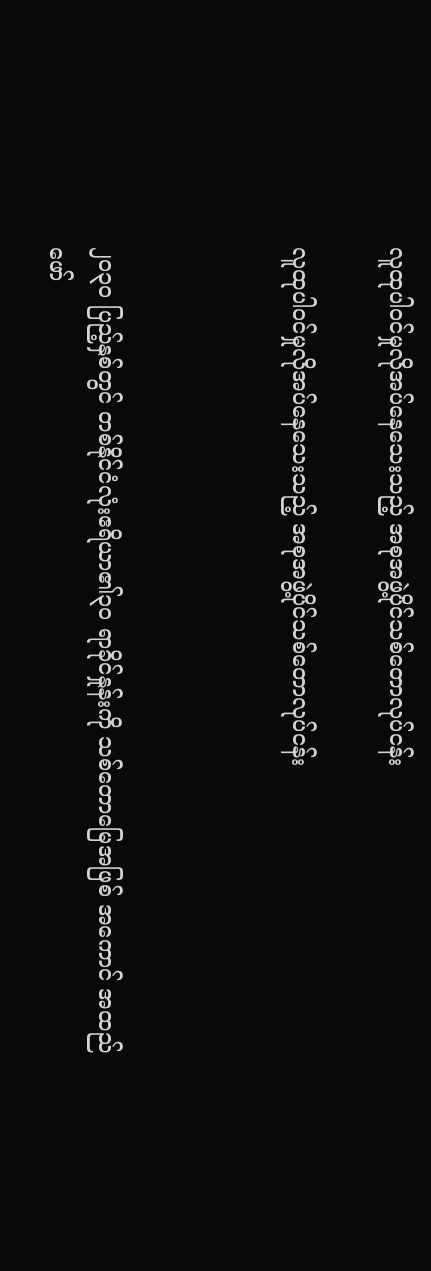လူထုပါဝင်မှုလိုအပ်နေသေးသည့် အစုအဖွဲ့ပိုင်သစ်တောလုပ်ငန်း

လူထုပါဝင်မှုလိုအပ်နေသေးသည့် အစုအဖွဲ့ပိုင်သစ်တောလုပ်ငန်း



၂ဝ၃ဝ ပြည့်နှစ်တွင် တစ်နိုင်ငံလုံးဧရိယာ၏၃ဝ ရာခိုင်နှုန်းကို သစ်တောမြေအဖြစ် အကောင် အထည်
ဖော်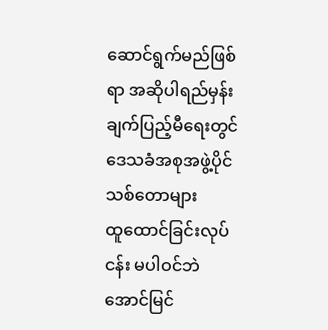ဆောင်ရွက်မည်ဖြစ်ရာ အဆိုပါရည်မှန်းချက်ပြည့်မီရေးတွင် ဒေသခံအစုအဖွဲ့ပိုင် သစ်တောများ
ထူထောင်ခြင်းလုပ်ငန်း မပါဝင်ဘဲ အောင်မြင်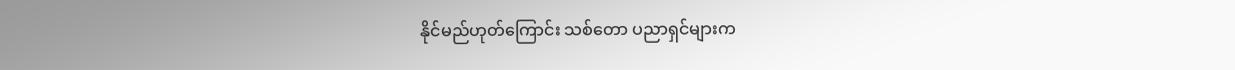နိုင်မည်ဟုတ်ကြောင်း သစ်တော ပညာရှင်များက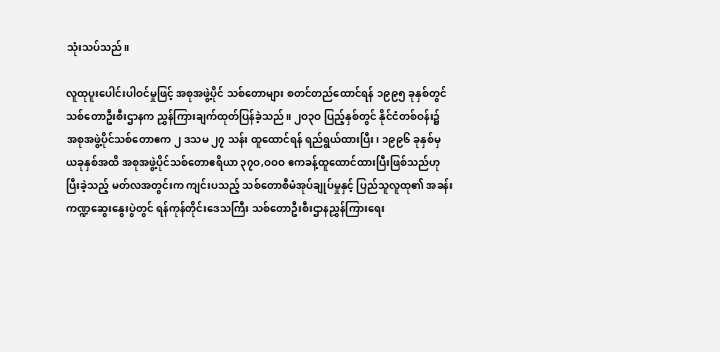သုံးသပ်သည်။

လူထုပူးပေါင်းပါဝင်မှုဖြင့် အစုအဖွဲ့ပိုင် သစ်တောများ စတင်တည်ထောင်ရန် ၁၉၉၅ ခုနှစ်တွင်
သစ်တောဦးစီးဌာနက ညွှန်ကြားချက်ထုတ်ပြန်ခဲ့သည်။ ၂ဝ၃ဝ ပြည့်နှစ်တွင် နိုင်ငံတစ်ဝန်း၌
အစုအဖွဲ့ပိုင်သစ်တောဧက ၂ ဒသမ ၂၇ သန်း ထူထောင်ရန် ရည်ရွယ်ထားပြီး၊ ၁၉၉၆ ခုနှစ်မှ
ယခုနှစ်အထိ အစုအဖွဲ့ပိုင်သစ်တောဧရိယာ ၃၇ဝ,ဝဝဝ ဧကခန့်ထူထောင်ထားပြီးဖြစ်သည်ဟု
ပြီးခဲ့သည့် မတ်လအတွင်းက ကျင်းပသည့် သစ်တောစီမံအုပ်ချုပ်မှုနှင့် ပြည်သူလူထု၏ အခန်း
ကဏ္ဍဆွေးနွေးပွဲတွင် ရန်ကုန်တိုင်းဒေသကြီး သစ်တောဦးစီးဌာနညွှန်ကြားရေး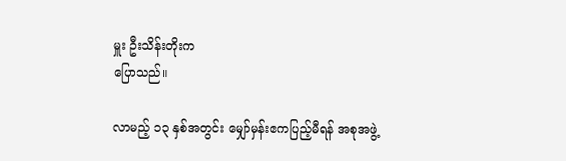မှူး ဦးသိန်းတိုးက
ပြောသည်။

လာမည့် ၁၃ နှစ်အတွင်း မျှော်မှန်းဧကပြည့်မီရန် အစုအဖွဲ့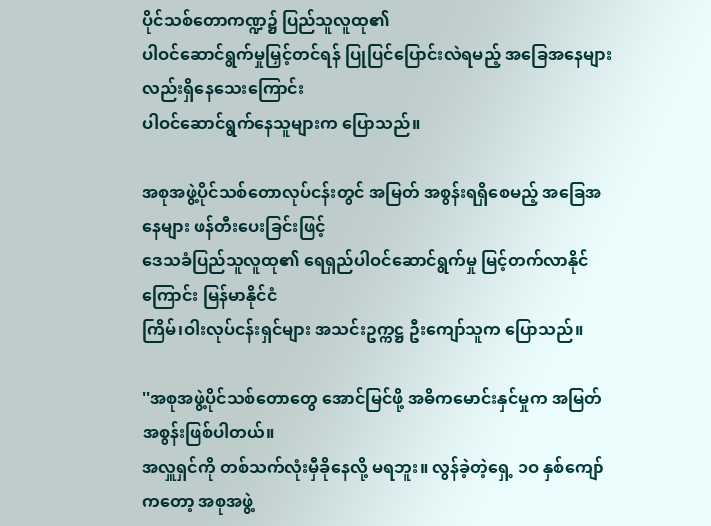ပိုင်သစ်တောကဏ္ဍ၌ ပြည်သူလူထု၏
ပါဝင်ဆောင်ရွက်မှုမြှင့်တင်ရန် ပြုပြင်ပြောင်းလဲရမည့် အခြေအနေများလည်းရှိနေသေးကြောင်း
ပါဝင်ဆောင်ရွက်နေသူများက ပြောသည်။

အစုအဖွဲ့ပိုင်သစ်တောလုပ်ငန်းတွင် အမြတ် အစွန်းရရှိစေမည့် အခြေအနေများ ဖန်တီးပေးခြင်းဖြင့်
ဒေသခံပြည်သူလူထု၏ ရေရှည်ပါဝင်ဆောင်ရွက်မှု မြင့်တက်လာနိုင်ကြောင်း မြန်မာနိုင်ငံ
ကြိမ်၊ဝါးလုပ်ငန်းရှင်များ အသင်းဥက္ကဋ္ဌ ဦးကျော်သူက ပြောသည်။

''အစုအဖွဲ့ပိုင်သစ်တောတွေ အောင်မြင်ဖို့ အဓိကမောင်းနှင်မှုက အမြတ်အစွန်းဖြစ်ပါတယ်။
အလှူရှင်ကို တစ်သက်လုံးမှီခိုနေလို့ မရဘူး။ လွန်ခဲ့တဲ့ရှေ့ ၁ဝ နှစ်ကျော်ကတော့ အစုအဖွဲ့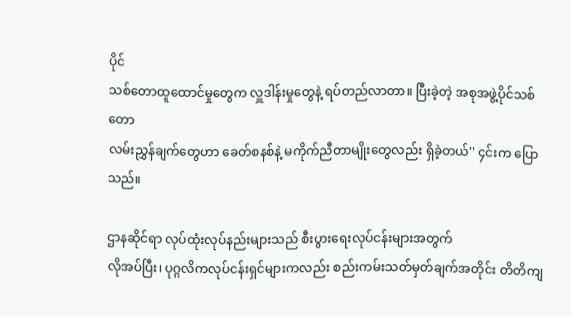ပိုင်
သစ်တောထူထောင်မှုတွေက လှူဒါန်းမှုတွေနဲ့ ရပ်တည်လာတာ။ ပြီးခဲ့တဲ့ အစုအဖွဲ့ပိုင်သစ်တော
လမ်းညွှန်ချက်တွေဟာ ခေတ်စနစ်နဲ့ မကိုက်ညီတာမျိုးတွေလည်း ရှိခဲ့တယ်'' ၄င်းက ပြောသည်။

ဌာနဆိုင်ရာ လုပ်ထုံးလုပ်နည်းများသည် စီးပွားရေးလုပ်ငန်းများအတွက်
လိုအပ်ပြီး၊ ပုဂ္ဂလိကလုပ်ငန်းရှင်များကလည်း စည်းကမ်းသတ်မှတ်ချက်အတိုင်း တိတိကျ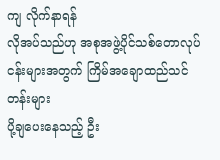ကျ လိုက်နာရန်
လိုအပ်သည်ဟု အစုအဖွဲ့ပိုင်သစ်တောလုပ်ငန်းများအတွက် ကြိမ်အချောထည်သင်တန်းများ
ပို့ချပေးနေသည့် ဦး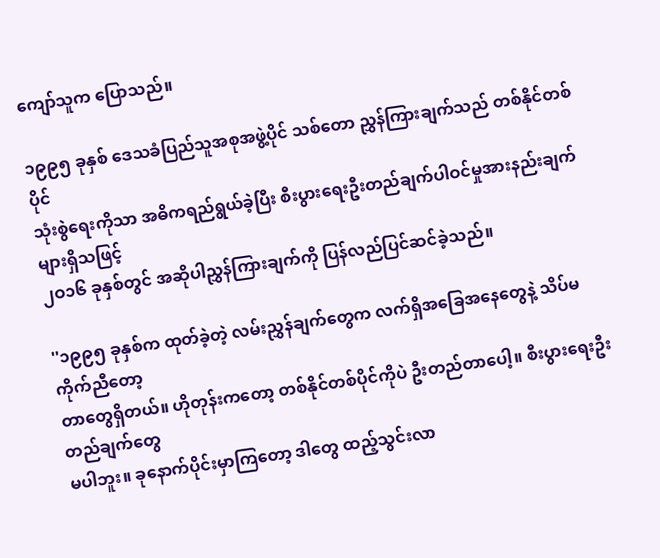ကျော်သူက ပြောသည်။

၁၉၉၅ ခုနှစ် ဒေသခံပြည်သူအစုအဖွဲ့ပိုင် သစ်တော ညွှန်ကြားချက်သည် တစ်နိုင်တစ်ပိုင်
သုံးစွဲရေးကိုသာ အဓိကရည်ရွယ်ခဲ့ပြီး စီးပွားရေးဦးတည်ချက်ပါဝင်မှုအားနည်းချက်များရှိသဖြင့်
၂ဝ၁၆ ခုနှစ်တွင် အဆိုပါညွှန်ကြားချက်ကို ပြန်လည်ပြင်ဆင်ခဲ့သည်။

''၁၉၉၅ ခုနှစ်က ထုတ်ခဲ့တဲ့ လမ်းညွှန်ချက်တွေက လက်ရှိအခြေအနေတွေနဲ့ သိပ်မကိုက်ညီတော့
တာတွေရှိတယ်။ ဟိုတုန်းကတော့ တစ်နိုင်တစ်ပိုင်ကိုပဲ ဦးတည်တာပေါ့။ စီးပွားရေးဦးတည်ချက်တွေ
မပါဘူး။ ခုနောက်ပိုင်းမှာကြတော့ ဒါတွေ ထည့်သွင်းလာ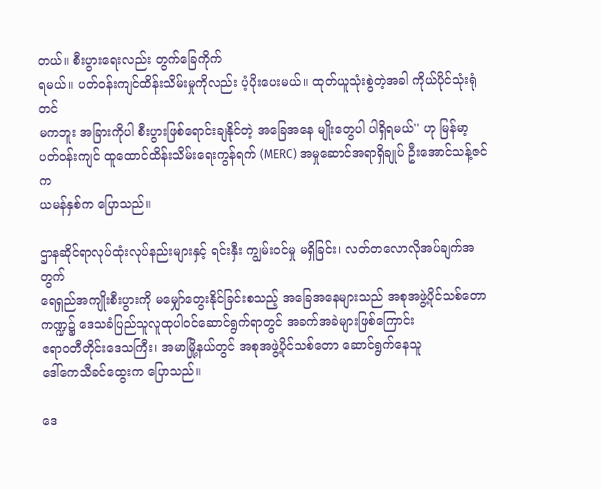တယ်။ စီးပွားရေးလည်း တွက်ခြေကိုက်
ရမယ်။ ပတ်ဝန်းကျင်ထိန်းသိမ်းမှုကိုလည်း ပံ့ပိုးပေးမယ်။ ထုတ်ယူသုံးစွဲတဲ့အခါ ကိုယ်ပိုင်သုံးရုံတင်
မကဘူး အခြားကိုပါ စီးပွားဖြစ်ရောင်းချနိုင်တဲ့ အခြေအနေ မျိုးတွေပါ ပါရှိရမယ်'' ဟု မြန်မာ့
ပတ်ဝန်းကျင် ထူထောင်ထိန်းသိမ်းရေးကွန်ရက် (MERC) အမှုဆောင်အရာရှိချုပ် ဦးအောင်သန့်ဇင်က
ယမန်နှစ်က ပြောသည်။

ဌာနဆိုင်ရာလုပ်ထုံးလုပ်နည်းများနှင့် ရင်းနှီး ကျွမ်းဝင်မှု မရှိခြင်း၊ လတ်တလောလိုအပ်ချက်အတွက်
ရေရှည်အကျိုးစီးပွားကို မမျှော်တွေးနိုင်ခြင်းစသည့် အခြေအနေများသည် အစုအဖွဲ့ပိုင်သစ်တော
ကဏ္ဍ၌ ဒေသခံပြည်သူလူထုပါဝင်ဆောင်ရွက်ရာတွင် အခက်အခဲများဖြစ်ကြောင်း
ဧရာဝတီတိုင်းဒေသကြီး၊ အမာမြို့နယ်တွင် အစုအဖွဲ့ပိုင်သစ်တော ဆောင်ရွက်နေသူ
ဒေါ်ကေသီခင်ထွေးက ပြောသည်။

ဒေ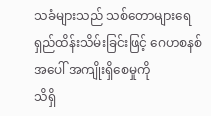သခံများသည် သစ်တောများရေရှည်ထိန်းသိမ်းခြင်းဖြင့် ဂေဟစနစ်အပေါ် အကျိုးရှိစေမှုကို
သိရှိ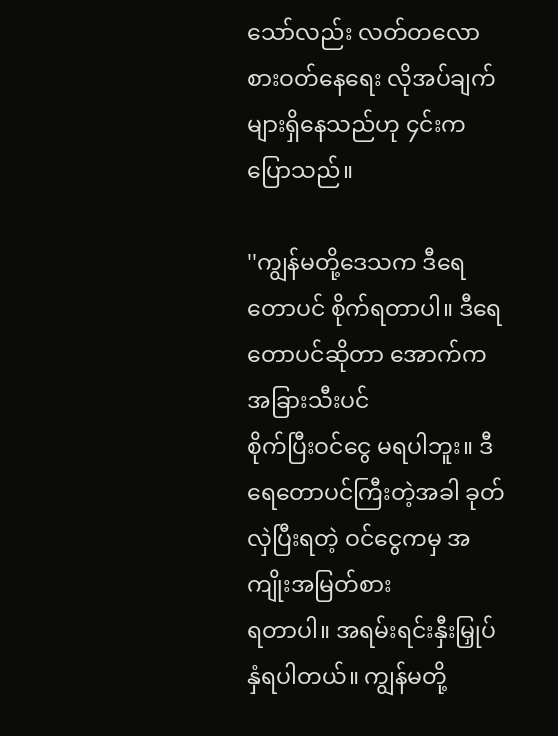သော်လည်း လတ်တလော စားဝတ်နေရေး လိုအပ်ချက်များရှိနေသည်ဟု ၄င်းက ပြောသည်။

''ကျွန်မတို့ဒေသက ဒီရေတောပင် စိုက်ရတာပါ။ ဒီရေတောပင်ဆိုတာ အောက်က အခြားသီးပင်
စိုက်ပြီးဝင်ငွေ မရပါဘူး။ ဒီရေတောပင်ကြီးတဲ့အခါ ခုတ်လှဲပြီးရတဲ့ ဝင်ငွေကမှ အကျိုးအမြတ်စား
ရတာပါ။ အရမ်းရင်းနှီးမြှုပ်နှံရပါတယ်။ ကျွန်မတို့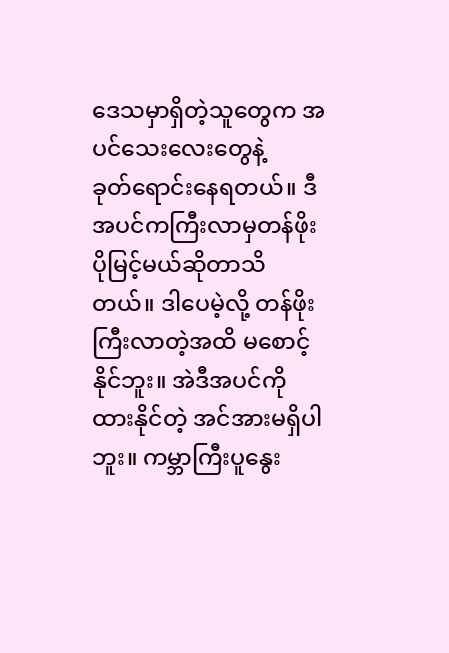ဒေသမှာရှိတဲ့သူတွေက အပင်သေးလေးတွေနဲ့
ခုတ်ရောင်းနေရတယ်။ ဒီအပင်ကကြီးလာမှတန်ဖိုးပိုမြင့်မယ်ဆိုတာသိတယ်။ ဒါပေမဲ့လို့ တန်ဖိုး
ကြီးလာတဲ့အထိ မစောင့်နိုင်ဘူး။ အဲဒီအပင်ကို ထားနိုင်တဲ့ အင်အားမရှိပါဘူး။ ကမ္ဘာကြီးပူနွေး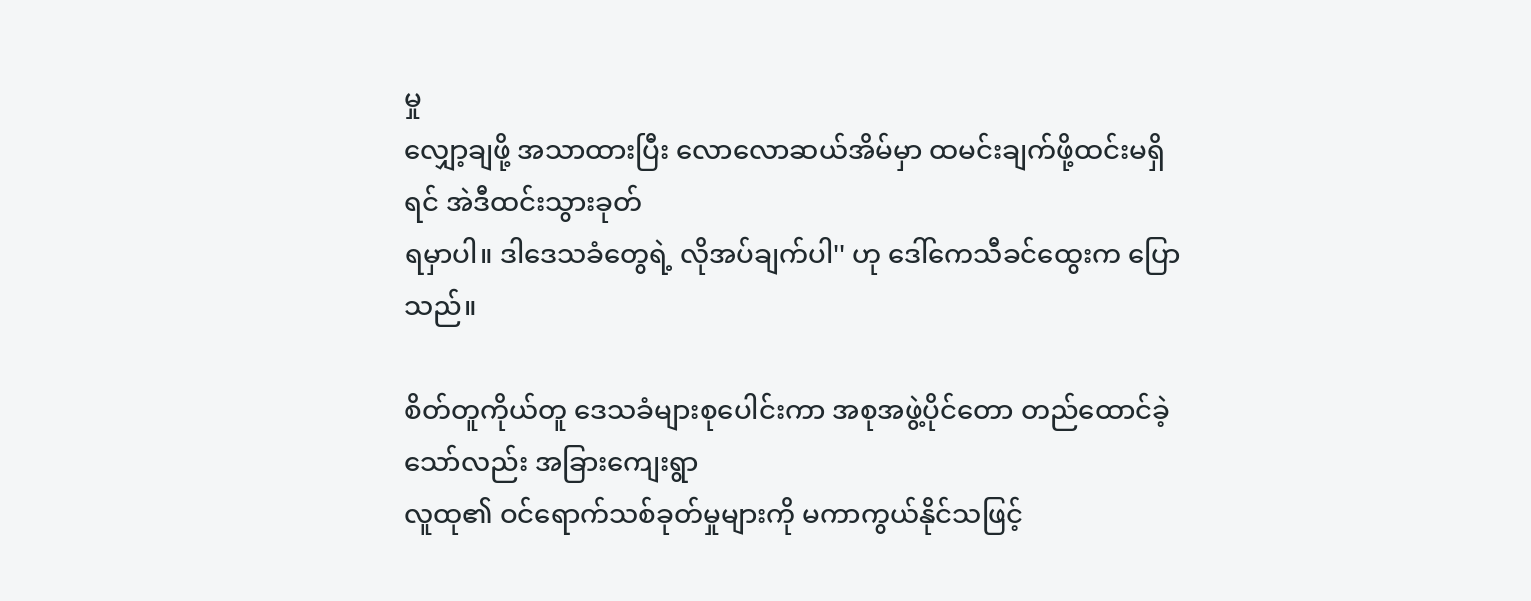မှု
လျှော့ချဖို့ အသာထားပြီး လောလောဆယ်အိမ်မှာ ထမင်းချက်ဖို့ထင်းမရှိရင် အဲဒီထင်းသွားခုတ်
ရမှာပါ။ ဒါဒေသခံတွေရဲ့ လိုအပ်ချက်ပါ'' ဟု ဒေါ်ကေသီခင်ထွေးက ပြောသည်။

စိတ်တူကိုယ်တူ ဒေသခံများစုပေါင်းကာ အစုအဖွဲ့ပိုင်တော တည်ထောင်ခဲ့သော်လည်း အခြားကျေးရွာ
လူထု၏ ဝင်ရောက်သစ်ခုတ်မှုများကို မကာကွယ်နိုင်သဖြင့်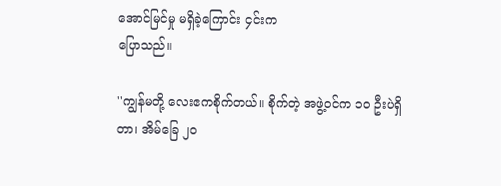အောင်မြင်မှု မရှိခဲ့ကြောင်း ၄င်းက
ပြောသည်။

''ကျွန်မတို့ လေးဧကစိုက်တယ်။ စိုက်တဲ့ အဖွဲ့ဝင်က ၁ဝ ဦးပဲရှိတာ၊ အိမ်ခြေ ၂ဝ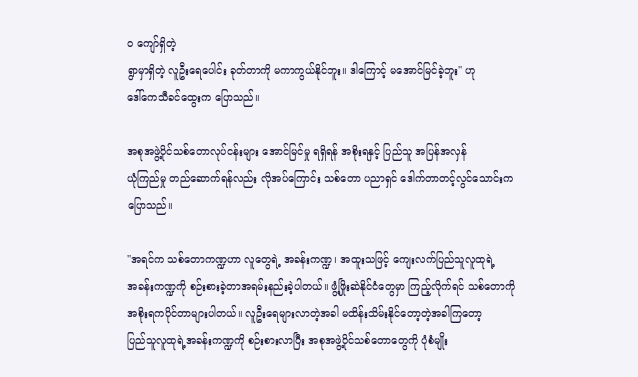ဝ ကျော်ရှိတဲ့
ရွာမှာရှိတဲ့ လူဦးရေပေါင်း ခုတ်တာကို မကာကွယ်နိုင်ဘူး။ ဒါကြောင့် မအောင်မြင်ခဲ့ဘူး'' ဟု
ဒေါ်ကေသီခင်ထွေးက ပြောသည်။

အစုအဖွဲ့ပိုင်သစ်တောလုပ်ငန်းများ အောင်မြင်မှု ရရှိရန် အစိုးရနှင့် ပြည်သူ အပြန်အလှန်
ယုံကြည်မှု တည်ဆောက်ရန်လည်း လိုအပ်ကြောင်း သစ်တော ပညာရှင် ဒေါက်တာတင့်လွင်သောင်းက
ပြောသည်။

''အရင်က သစ်တောကဏ္ဍဟာ လူတွေရဲ့ အခန်းကဏ္ဍ၊ အထူးသဖြင့် ကျေးလက်ပြည်သူလူထုရဲ့
အခန်းကဏ္ဍကို စဉ်းစားခဲ့တာအရမ်းနည်းခဲ့ပါတယ်။ ဖွံ့ဖြိုးဆဲနိုင်ငံတွေမှာ ကြည့်လိုက်ရင် သစ်တောကို
အစိုးရကပိုင်တာများပါတယ်။ လူဦးရေများလာတဲ့အခါ မထိန်းသိမ်းနိုင်တော့တဲ့အခါကြတော့
ပြည်သူလူထုရဲ့အခန်းကဏ္ဍကို စဉ်းစားလာပြီး အစုအဖွဲ့ပိုင်သစ်တောတွေကို ပုံစံမျိုး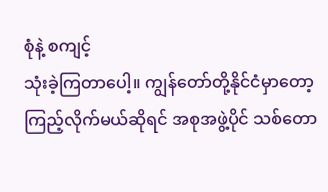စုံနဲ့ စကျင့်
သုံးခဲ့ကြတာပေါ့။ ကျွန်တော်တို့နိုင်ငံမှာတော့ ကြည့်လိုက်မယ်ဆိုရင် အစုအဖွဲ့ပိုင် သစ်တော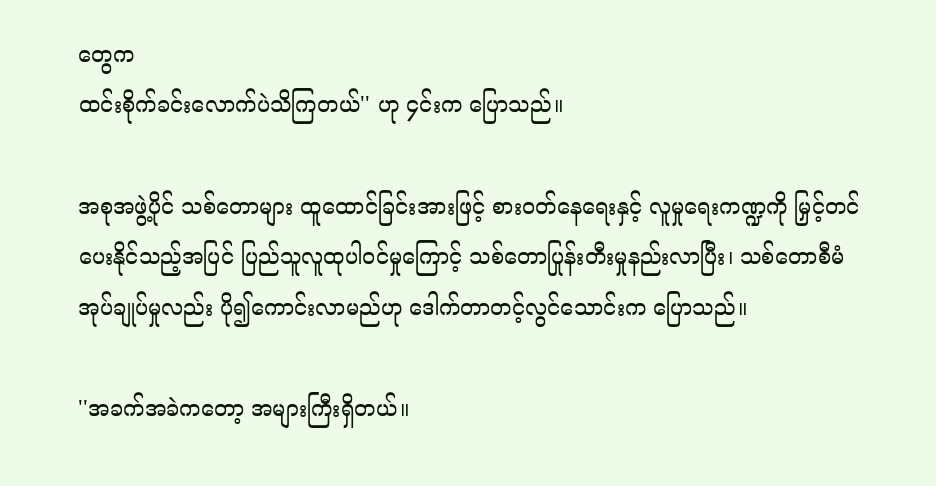တွေက
ထင်းစိုက်ခင်းလောက်ပဲသိကြတယ်'' ဟု ၄င်းက ပြောသည်။

အစုအဖွဲ့ပိုင် သစ်တောများ ထူထောင်ခြင်းအားဖြင့် စားဝတ်နေရေးနှင့် လူမှုရေးကဏ္ဍကို မြှင့်တင်
ပေးနိုင်သည့်အပြင် ပြည်သူလူထုပါဝင်မှုကြောင့် သစ်တောပြုန်းတီးမှုနည်းလာပြီး၊ သစ်တောစီမံ
အုပ်ချုပ်မှုလည်း ပို၍ကောင်းလာမည်ဟု ဒေါက်တာတင့်လွင်သောင်းက ပြောသည်။

''အခက်အခဲကတော့ အများကြီးရှိတယ်။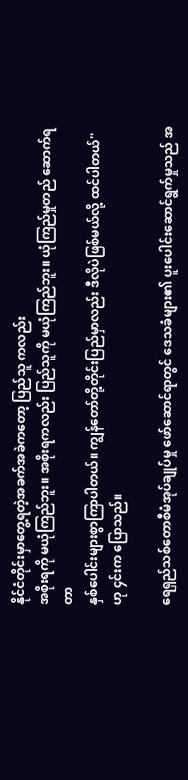နိုင်ငံတိုင်းမှာတွေ့ရတဲ့အခက်အခဲကတော့ ပြည်သူ ကလည်း
အစိုးရကို မယုံကြည်ဘူး။ အစိုးရကလည်း ပြည်သူကို မယုံကြည်ဘူး။ ယုံကြည်မှုတည် ဆောက်ရတာ
နှစ်ပေါင်းများစွာကြာပါတယ်။ ကျွန်တော်တို့တိုင်းပြည်မှာလည်း ဒီလိုပဲဖြစ်မယ်လို့ ထင်ပါတယ်''
ဟု ၄င်းက ပြောသည်။

ရေရှည်သစ်တောစီမံအုပ်ချုပ်မှု ဖော်ဆောင်ရာတွင် ဒေသခံများ၏ ပူးပေါင်းဆောင်ရွက်မှုသည် အ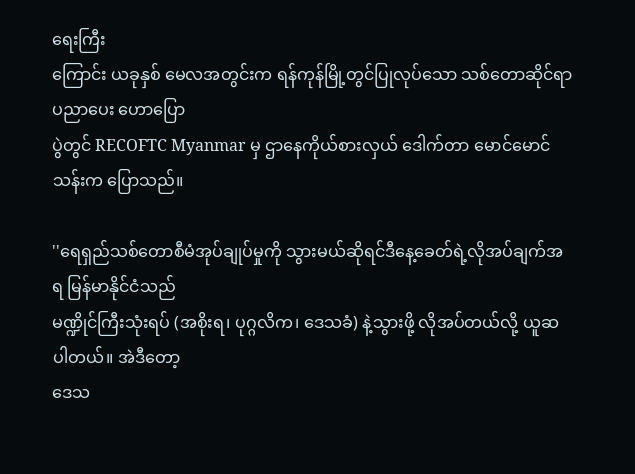ရေးကြီး
ကြောင်း ယခုနှစ် မေလအတွင်းက ရန်ကုန်မြို့တွင်ပြုလုပ်သော သစ်တောဆိုင်ရာ ပညာပေး ဟောပြော
ပွဲတွင် RECOFTC Myanmar မှ ဌာနေကိုယ်စားလှယ် ဒေါက်တာ မောင်မောင်သန်းက ပြောသည်။

''ရေရှည်သစ်တောစီမံအုပ်ချုပ်မှုကို သွားမယ်ဆိုရင်ဒီနေ့ခေတ်ရဲ့လိုအပ်ချက်အရ မြန်မာနိုင်ငံသည်
မဏ္ဍိုင်ကြီးသုံးရပ် (အစိုးရ၊ ပုဂ္ဂလိက၊ ဒေသခံ) နဲ့သွားဖို့ လိုအပ်တယ်လို့ ယူဆပါတယ်။ အဲဒီတော့
ဒေသ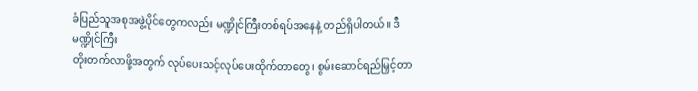ခံပြည်သူအစုအဖွဲ့ပိုင်တွေကလည်း မဏ္ဍိုင်ကြီးတစ်ရပ်အနေနဲ့ တည်ရှိပါတယ်။ ဒီမဏ္ဍိုင်ကြီး
တိုးတက်လာဖို့အတွက် လုပ်ပေးသင့်လုပ်ပေးထိုက်တာတွေ၊ စွမ်းဆောင်ရည်မြှင့်တာ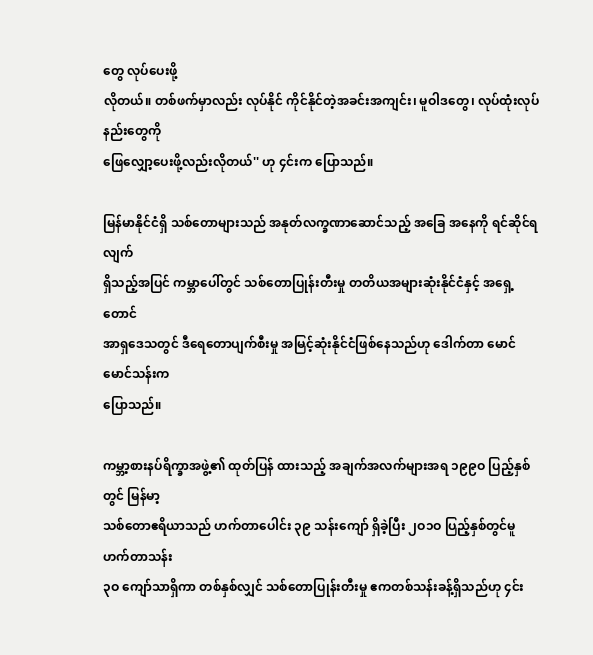တွေ လုပ်ပေးဖို့
လိုတယ်။ တစ်ဖက်မှာလည်း လုပ်နိုင် ကိုင်နိုင်တဲ့အခင်းအကျင်း၊ မူဝါဒတွေ၊ လုပ်ထုံးလုပ်နည်းတွေကို
ဖြေလျှော့ပေးဖို့လည်းလိုတယ်'' ဟု ၄င်းက ပြောသည်။

မြန်မာနိုင်ငံရှိ သစ်တောများသည် အနုတ်လက္ခဏာဆောင်သည့် အခြေ အနေကို ရင်ဆိုင်ရလျက်
ရှိသည့်အပြင် ကမ္ဘာပေါ်တွင် သစ်တောပြုန်းတီးမှု တတိယအများဆုံးနိုင်ငံနှင့် အရှေ့တောင်
အာရှဒေသတွင် ဒီရေတောပျက်စီးမှု အမြင့်ဆုံးနိုင်ငံဖြစ်နေသည်ဟု ဒေါက်တာ မောင်မောင်သန်းက
ပြောသည်။

ကမ္ဘာ့စားနပ်ရိက္ခာအဖွဲ့၏ ထုတ်ပြန် ထားသည့် အချက်အလက်များအရ ၁၉၉ဝ ပြည့်နှစ်တွင် မြန်မာ့
သစ်တောဧရိယာသည် ဟက်တာပေါင်း ၃၉ သန်းကျော် ရှိခဲ့ပြီး ၂ဝ၁ဝ ပြည့်နှစ်တွင်မူ ဟက်တာသန်း
၃ဝ ကျော်သာရှိကာ တစ်နှစ်လျှင် သစ်တောပြုန်းတီးမှု ဧကတစ်သန်းခန့်ရှိသည်ဟု ၄င်း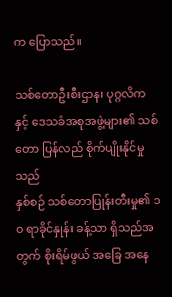က ပြောသည်။

သစ်တောဦးစီးဌာန၊ ပုဂ္ဂလိကနှင့် ဒေသခံအစုအဖွဲ့များ၏ သစ်တော ပြန်လည် စိုက်ပျိုးနိုင်မှုသည်
နှစ်စဉ် သစ်တောပြုန်းတီးမှု၏ ၁ဝ ရာခိုင်နှုန်း ခန့်သာ ရှိသည်အတွက် စိုးရိမ်ဖွယ် အခြေ အနေ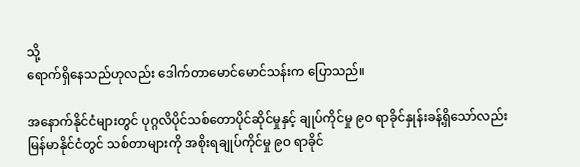သို့
ရောက်ရှိနေသည်ဟုလည်း ဒေါက်တာမောင်မောင်သန်းက ပြောသည်။

အနောက်နိုင်ငံများတွင် ပုဂ္ဂလိပိုင်သစ်တောပိုင်ဆိုင်မှုနှင့် ချုပ်ကိုင်မှု ၉ဝ ရာခိုင်နှုန်းခန့်ရှိသော်လည်း
မြန်မာနိုင်ငံတွင် သစ်တာများကို အစိုးရချုပ်ကိုင်မှု ၉ဝ ရာခိုင်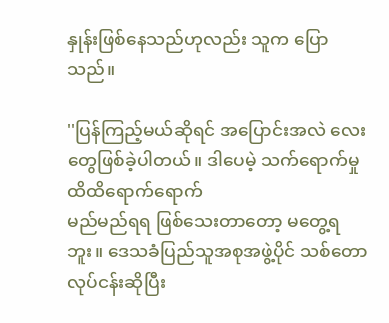နှုန်းဖြစ်နေသည်ဟုလည်း သူက ပြောသည်။

''ပြန်ကြည့်မယ်ဆိုရင် အပြောင်းအလဲ လေးတွေဖြစ်ခဲ့ပါတယ်။ ဒါပေမဲ့ သက်ရောက်မှု ထိထိရောက်ရောက်
မည်မည်ရရ ဖြစ်သေးတာတော့ မတွေ့ရဘူး။ ဒေသခံပြည်သူအစုအဖွဲ့ပိုင် သစ်တောလုပ်ငန်းဆိုပြီး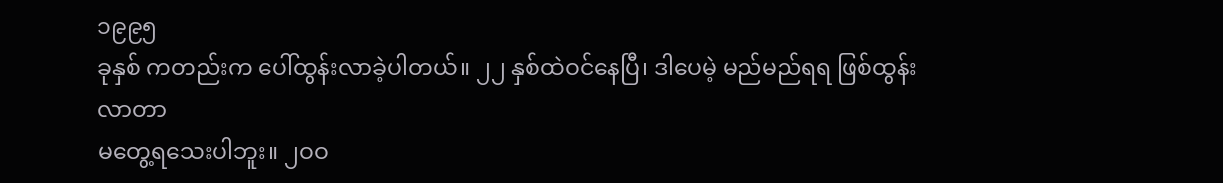၁၉၉၅
ခုနှစ် ကတည်းက ပေါ်ထွန်းလာခဲ့ပါတယ်။ ၂၂ နှစ်ထဲဝင်နေပြီ၊ ဒါပေမဲ့ မည်မည်ရရ ဖြစ်ထွန်းလာတာ
မတွေ့ရသေးပါဘူး။ ၂ဝဝ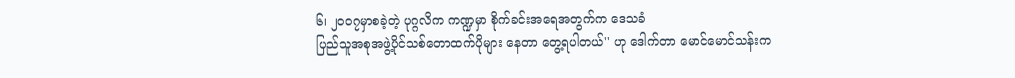၆၊ ၂ဝဝ၇မှာစခဲ့တဲ့ ပုဂ္ဂလိက ကဏ္ဍမှာ စိုက်ခင်းအရေအတွက်က ဒေသခံ
ပြည်သူအစုအဖွဲ့ပိုင်သစ်တောထက်ပိုများ နေတာ တွေ့ရပါတယ်'' ဟု ဒေါက်တာ မောင်မောင်သန်းက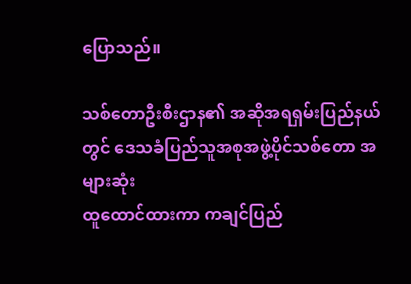ပြောသည်။

သစ်တောဦးစီးဌာန၏ အဆိုအရရှမ်းပြည်နယ်တွင် ဒေသခံပြည်သူအစုအဖွဲ့ပိုင်သစ်တော အများဆုံး
ထူထောင်ထားကာ ကချင်ပြည်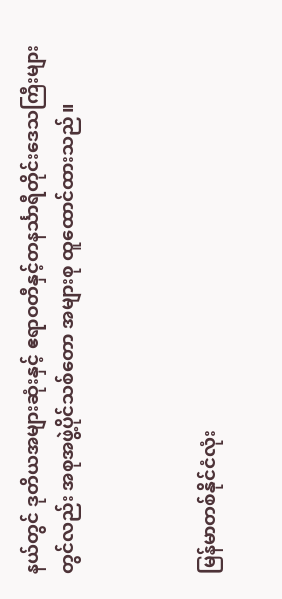နယ်တွင် ဒုတိယအများဆုံးနှင့် ဧရာဝတီနှင့်တနင်္သာရီတိုင်းဒေသကြီးများ
တွင်လည်း အစုအဖွဲ့ပိုင်သစ်တော အများစု ထူထောင်ထားသည်။



မြန်မာတစ်နိုင်ငံလုံး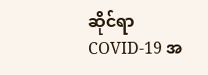ဆိုင်ရာ COVID-19 အ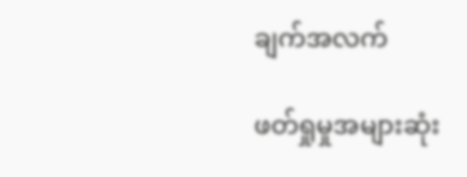ချက်အလက်

ဖတ်ရှုမှုအများဆုံး